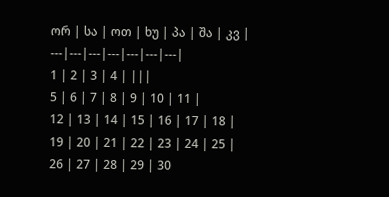ორ | სა | ოთ | ხუ | პა | შა | კვ |
---|---|---|---|---|---|---|
1 | 2 | 3 | 4 | |||
5 | 6 | 7 | 8 | 9 | 10 | 11 |
12 | 13 | 14 | 15 | 16 | 17 | 18 |
19 | 20 | 21 | 22 | 23 | 24 | 25 |
26 | 27 | 28 | 29 | 30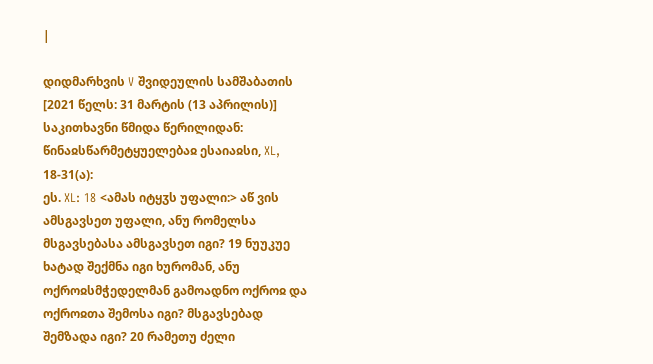|

დიდმარხვის V შვიდეულის სამშაბათის [2021 წელს: 31 მარტის (13 აპრილის)] საკითხავნი წმიდა წერილიდან:
წინაჲსწარმეტყუელებაჲ ესაიაჲსი, XL, 18-31(ა):
ეს. XL: 18 <ამას იტყჳს უფალი:> აწ ვის ამსგავსეთ უფალი, ანუ რომელსა მსგავსებასა ამსგავსეთ იგი? 19 ნუუკუე ხატად შექმნა იგი ხურომან, ანუ ოქროჲსმჭედელმან გამოადნო ოქროჲ და ოქროჲთა შემოსა იგი? მსგავსებად შემზადა იგი? 20 რამეთუ ძელი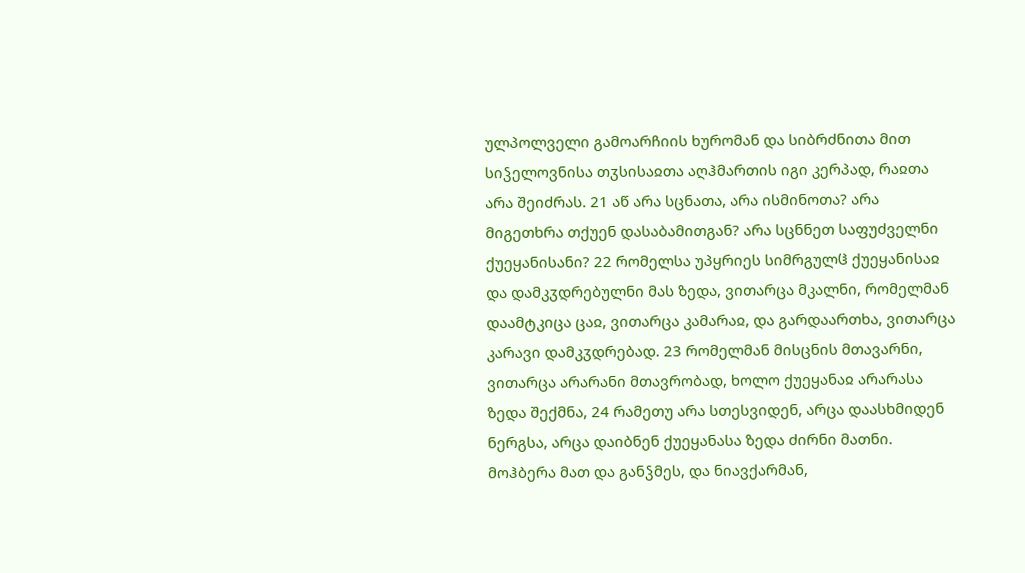ულპოლველი გამოარჩიის ხურომან და სიბრძნითა მით სიჴელოვნისა თჳსისაჲთა აღჰმართის იგი კერპად, რაჲთა არა შეიძრას. 21 აწ არა სცნათა, არა ისმინოთა? არა მიგეთხრა თქუენ დასაბამითგან? არა სცნნეთ საფუძველნი ქუეყანისანი? 22 რომელსა უპყრიეს სიმრგულჱ ქუეყანისაჲ და დამკჳდრებულნი მას ზედა, ვითარცა მკალნი, რომელმან დაამტკიცა ცაჲ, ვითარცა კამარაჲ, და გარდაართხა, ვითარცა კარავი დამკჳდრებად. 23 რომელმან მისცნის მთავარნი, ვითარცა არარანი მთავრობად, ხოლო ქუეყანაჲ არარასა ზედა შექმნა, 24 რამეთუ არა სთესვიდენ, არცა დაასხმიდენ ნერგსა, არცა დაიბნენ ქუეყანასა ზედა ძირნი მათნი. მოჰბერა მათ და განჴმეს, და ნიავქარმან,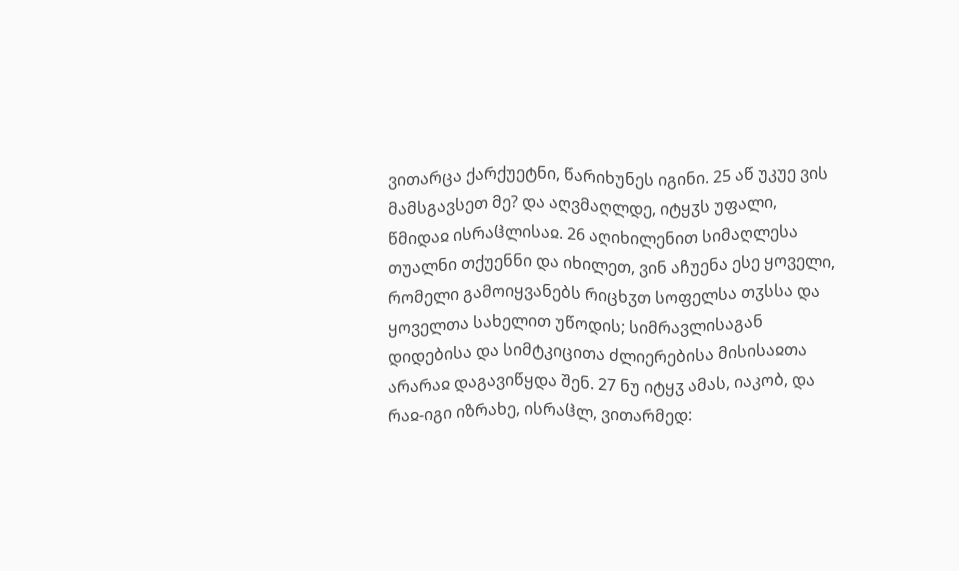ვითარცა ქარქუეტნი, წარიხუნეს იგინი. 25 აწ უკუე ვის მამსგავსეთ მე? და აღვმაღლდე, იტყჳს უფალი, წმიდაჲ ისრაჱლისაჲ. 26 აღიხილენით სიმაღლესა თუალნი თქუენნი და იხილეთ, ვინ აჩუენა ესე ყოველი, რომელი გამოიყვანებს რიცხჳთ სოფელსა თჳსსა და ყოველთა სახელით უწოდის; სიმრავლისაგან დიდებისა და სიმტკიცითა ძლიერებისა მისისაჲთა არარაჲ დაგავიწყდა შენ. 27 ნუ იტყჳ ამას, იაკობ, და რაჲ-იგი იზრახე, ისრაჱლ, ვითარმედ: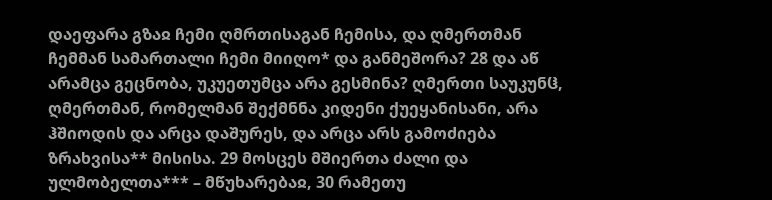დაეფარა გზაჲ ჩემი ღმრთისაგან ჩემისა, და ღმერთმან ჩემმან სამართალი ჩემი მიიღო* და განმეშორა? 28 და აწ არამცა გეცნობა, უკუეთუმცა არა გესმინა? ღმერთი საუკუნჱ, ღმერთმან, რომელმან შექმნნა კიდენი ქუეყანისანი, არა ჰშიოდის და არცა დაშურეს, და არცა არს გამოძიება ზრახვისა** მისისა. 29 მოსცეს მშიერთა ძალი და ულმობელთა*** – მწუხარებაჲ, 30 რამეთუ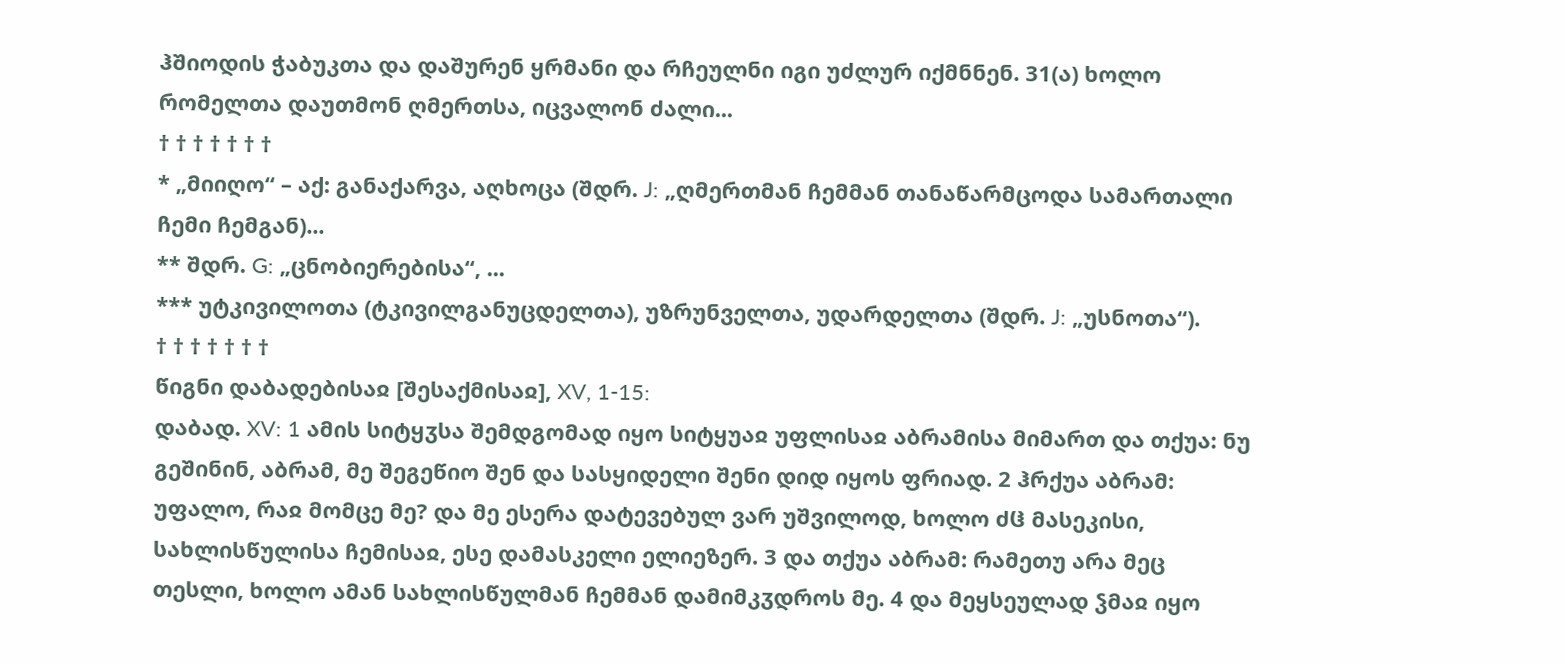ჰშიოდის ჭაბუკთა და დაშურენ ყრმანი და რჩეულნი იგი უძლურ იქმნნენ. 31(ა) ხოლო რომელთა დაუთმონ ღმერთსა, იცვალონ ძალი...
† † † † † † †
* „მიიღო“ – აქ: განაქარვა, აღხოცა (შდრ. J: „ღმერთმან ჩემმან თანაწარმცოდა სამართალი ჩემი ჩემგან)...
** შდრ. G: „ცნობიერებისა“, ...
*** უტკივილოთა (ტკივილგანუცდელთა), უზრუნველთა, უდარდელთა (შდრ. J: „უსნოთა“).
† † † † † † †
წიგნი დაბადებისაჲ [შესაქმისაჲ], XV, 1-15:
დაბად. XV: 1 ამის სიტყჳსა შემდგომად იყო სიტყუაჲ უფლისაჲ აბრამისა მიმართ და თქუა: ნუ გეშინინ, აბრამ, მე შეგეწიო შენ და სასყიდელი შენი დიდ იყოს ფრიად. 2 ჰრქუა აბრამ: უფალო, რაჲ მომცე მე? და მე ესერა დატევებულ ვარ უშვილოდ, ხოლო ძჱ მასეკისი, სახლისწულისა ჩემისაჲ, ესე დამასკელი ელიეზერ. 3 და თქუა აბრამ: რამეთუ არა მეც თესლი, ხოლო ამან სახლისწულმან ჩემმან დამიმკჳდროს მე. 4 და მეყსეულად ჴმაჲ იყო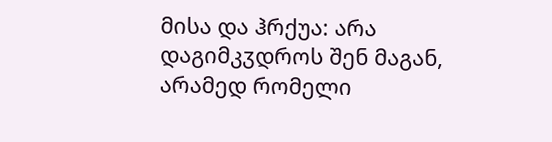მისა და ჰრქუა: არა დაგიმკჳდროს შენ მაგან, არამედ რომელი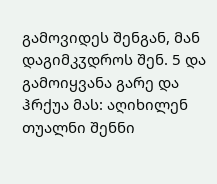გამოვიდეს შენგან, მან დაგიმკჳდროს შენ. 5 და გამოიყვანა გარე და ჰრქუა მას: აღიხილენ თუალნი შენნი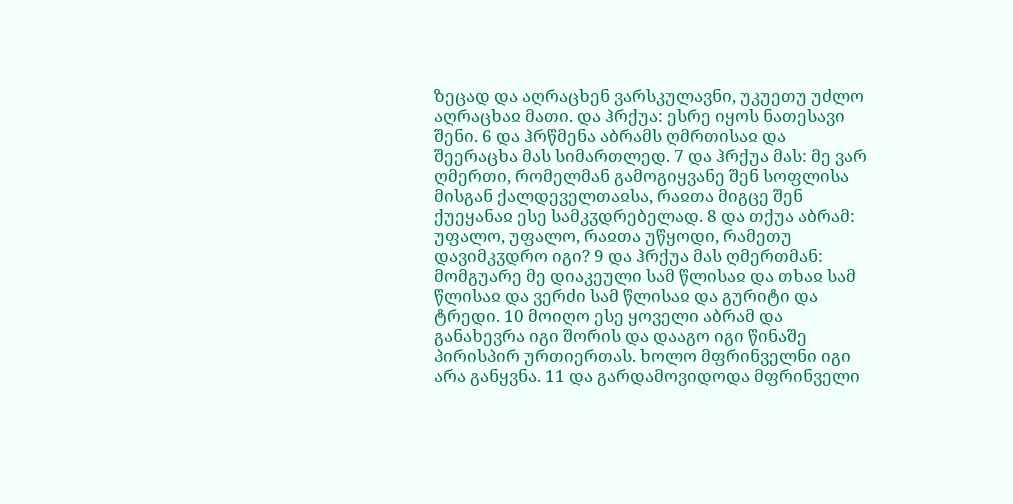ზეცად და აღრაცხენ ვარსკულავნი, უკუეთუ უძლო აღრაცხაჲ მათი. და ჰრქუა: ესრე იყოს ნათესავი შენი. 6 და ჰრწმენა აბრამს ღმრთისაჲ და შეერაცხა მას სიმართლედ. 7 და ჰრქუა მას: მე ვარ ღმერთი, რომელმან გამოგიყვანე შენ სოფლისა მისგან ქალდეველთაჲსა, რაჲთა მიგცე შენ ქუეყანაჲ ესე სამკჳდრებელად. 8 და თქუა აბრამ: უფალო, უფალო, რაჲთა უწყოდი, რამეთუ დავიმკჳდრო იგი? 9 და ჰრქუა მას ღმერთმან: მომგუარე მე დიაკეული სამ წლისაჲ და თხაჲ სამ წლისაჲ და ვერძი სამ წლისაჲ და გურიტი და ტრედი. 10 მოიღო ესე ყოველი აბრამ და განახევრა იგი შორის და დააგო იგი წინაშე პირისპირ ურთიერთას. ხოლო მფრინველნი იგი არა განყვნა. 11 და გარდამოვიდოდა მფრინველი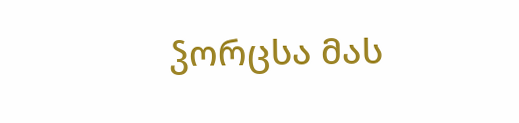ჴორცსა მას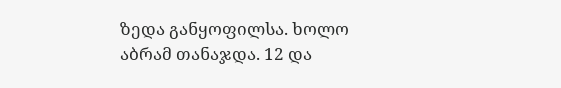ზედა განყოფილსა. ხოლო აბრამ თანაჯდა. 12 და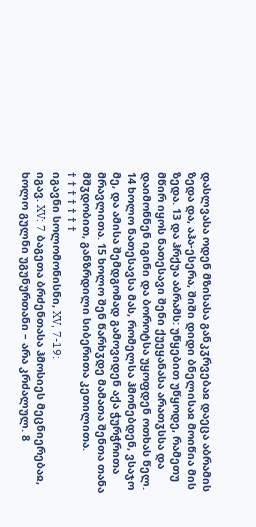დასლვასა ოდენ მზისასა განკჳრვებაჲ დაეცა აბრამის ზედა და, აჰა-ესერა, შიში დიდი ბნელისაჲ მოიწია მის ზედა. 13 და ჰრქუა აბრამს: უწყებით უწყოდე, რამეთუ მწირ იყოს ნათესავი შენი ქუეყანასა არათჳსსა და დაიმონნენ იგინი და ბოროტსა უყოფდენ ოთხას წელ. 14 ხოლო ნათესავსა მას, რომელსა ჰმონებდენ, ვსაჯო მე, და ამისა შემდგომად გამოვიდენ აქა ჭურჭრითა მრავლითა. 15 ხოლო შენ წარხჳდე მამათა შენთა თანა მშჳდობით, განზრდილი სიბერითა კეთილითა.
† † † † † † †
იგავნი სოლომონისნი, XV, 7-19:
იგავ. XV: 7 ბაგეთა ბრძენთასა ჰმოსიეს მეცნიერებაჲ, ხოლო გულნი უგუნურთანი – არა კრძალულ. 8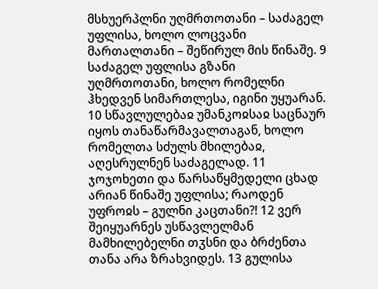მსხუერპლნი უღმრთოთანი – საძაგელ უფლისა, ხოლო ლოცვანი მართალთანი – შეწირულ მის წინაშე. 9 საძაგელ უფლისა გზანი უღმრთოთანი, ხოლო რომელნი ჰხედვენ სიმართლესა, იგინი უყუარან. 10 სწავლულებაჲ უმანკოჲსაჲ საცნაურ იყოს თანაწარმავალთაგან, ხოლო რომელთა სძულს მხილებაჲ, აღესრულნენ საძაგელად. 11 ჯოჯოხეთი და წარსაწყმედელი ცხად არიან წინაშე უფლისა; რაოდენ უფროჲს – გულნი კაცთანი?! 12 ვერ შეიყუარნეს უსწავლელმან მამხილებელნი თჳსნი და ბრძენთა თანა არა ზრახვიდეს. 13 გულისა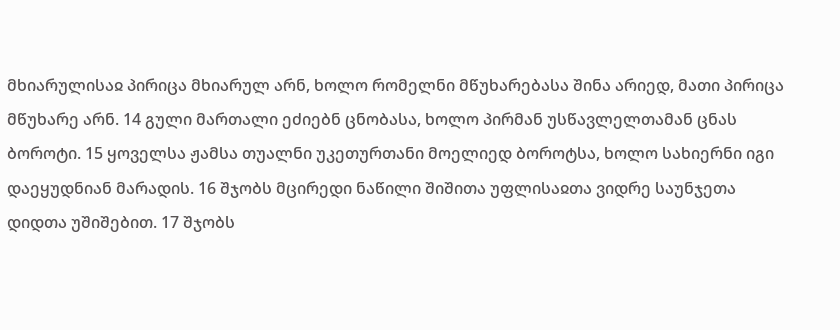მხიარულისაჲ პირიცა მხიარულ არნ, ხოლო რომელნი მწუხარებასა შინა არიედ, მათი პირიცა მწუხარე არნ. 14 გული მართალი ეძიებნ ცნობასა, ხოლო პირმან უსწავლელთამან ცნას ბოროტი. 15 ყოველსა ჟამსა თუალნი უკეთურთანი მოელიედ ბოროტსა, ხოლო სახიერნი იგი დაეყუდნიან მარადის. 16 შჯობს მცირედი ნაწილი შიშითა უფლისაჲთა ვიდრე საუნჯეთა დიდთა უშიშებით. 17 შჯობს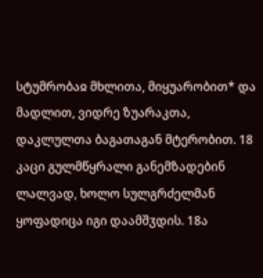სტუმრობაჲ მხლითა, მიყუარობით* და მადლით, ვიდრე ზუარაკთა, დაკლულთა ბაგათაგან მტერობით. 18 კაცი გულმწყრალი განემზადებინ ლალვად, ხოლო სულგრძელმან ყოფადიცა იგი დაამშჳდის. 18ა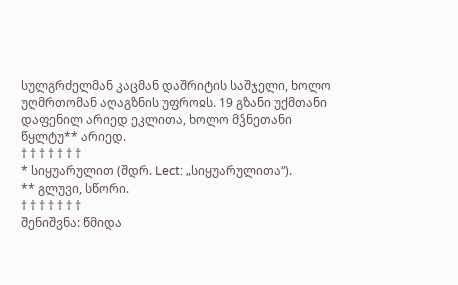სულგრძელმან კაცმან დაშრიტის საშჯელი, ხოლო უღმრთომან აღაგზნის უფროჲს. 19 გზანი უქმთანი დაფენილ არიედ ეკლითა, ხოლო მჴნეთანი წყლტუ** არიედ.
† † † † † † †
* სიყუარულით (შდრ. Lect: „სიყუარულითა“).
** გლუვი, სწორი.
† † † † † † †
შენიშვნა: წმიდა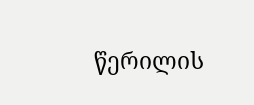წერილის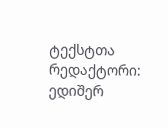ტექსტთა რედაქტორი: ედიშერ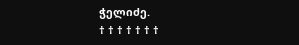ჭელიძე.
† † † † † † †